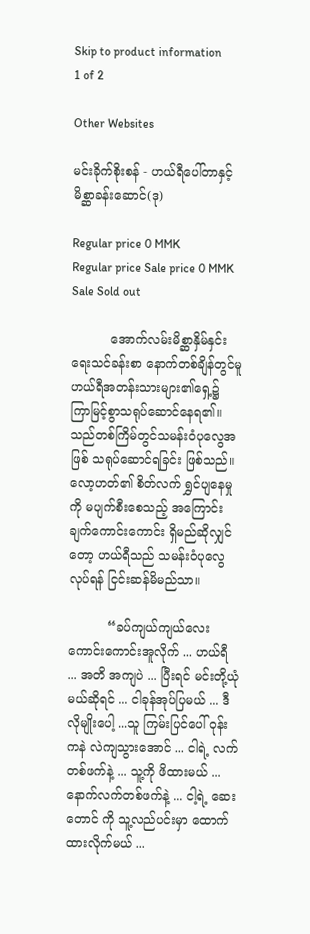Skip to product information
1 of 2

Other Websites

မင်းခိုက်စိုးစန် - ဟယ်ရီပေါ်တာနှင့်မိစ္ဆာခန်းဆောင်(ဒု)

Regular price 0 MMK
Regular price Sale price 0 MMK
Sale Sold out

          အောက်လမ်းမိစ္ဆာနှိမ်နှင်းရေးသင်ခန်းစာ နောက်တစ်ချိန်တွင်မူ ဟယ်ရီအတန်းသားများ၏ရှေ့၌ ကြာမြင့်စွာသရုပ်ဆောင်နေရ၏။ သည်တစ်ကြိမ်တွင်သမန်းဝံပုလွေအဖြစ် သရုပ်ဆောင်ရခြင်း ဖြစ်သည်။ လော့ဟတ်၏ စိတ်လက် ရွှင်ပျနေမှုကို မပျက်စီးစေသည့် အကြောင်းချက်ကောင်းကောင်း ရှိမည်ဆိုလျှင် တော့ ဟယ်ရီသည် သမန်းဝံပုလွေလုပ်ရန် ငြင်းဆန်မိမည်သာ။

          “ခပ်ကျယ်ကျယ်လေး ကောင်းကောင်းအူလိုက် ... ဟယ်ရီ ... အတိ အကျပဲ ... ပြီးရင် မင်းတို့ယုံမယ်ဆိုရင် ... ငါခုန်အုပ်ပြမယ် ... ဒီလိုမျိုးပေါ့ ...သူ ကြမ်းပြင်ပေါ် ဝုန်းကနဲ လဲကျသွားအောင် ... ငါရဲ့ လက်တစ်ဖက်နဲ့ ... သူ့ကို ဖိထားမယ် ... နောက်လက်တစ်ဖက်နဲ့ ... ငါ့ရဲ့ ဆေးတောင် ကို သူ့လည်ပင်းမှာ ထောက်ထားလိုက်မယ် ...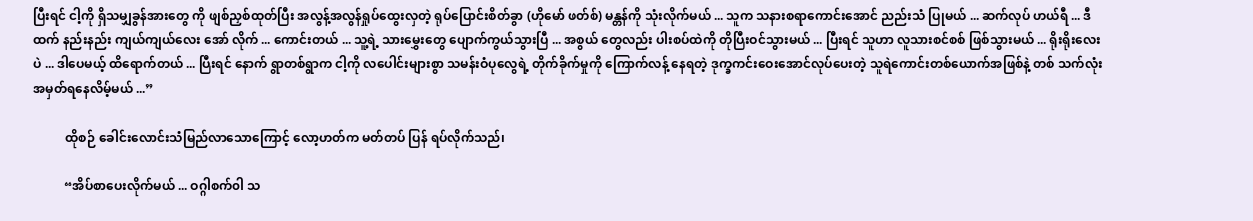ပြီးရင် ငါ့ကို ရှိသမျှခွန်အားတွေ ကို ဖျစ်ညှစ်ထုတ်ပြီး အလွန့်အလွန်ရှုပ်ထွေးလှတဲ့ ရုပ်ပြောင်းစိတ်ခွာ (ဟိုမော် ဖတ်စ်) မန္တန်ကို သုံးလိုက်မယ် ... သူက သနားစရာကောင်းအောင် ညည်းသံ ပြုမယ် ... ဆက်လုပ် ဟယ်ရီ ... ဒီထက် နည်းနည်း ကျယ်ကျယ်လေး အော် လိုက် ... ကောင်းတယ် ... သူ့ရဲ့ သားမွှေးတွေ ပျောက်ကွယ်သွားပြီ ... အစွယ် တွေလည်း ပါးစပ်ထဲကို တိုပြီးဝင်သွားမယ် ... ပြီးရင် သူဟာ လူသားစင်စစ် ဖြစ်သွားမယ် ... ရိုးရိုးလေးပဲ ... ဒါပေမယ့် ထိရောက်တယ် ... ပြီးရင် နောက် ရွာတစ်ရွာက ငါ့ကို လပေါင်းများစွာ သမန်းဝံပုလွေရဲ့ တိုက်ခိုက်မှုကို ကြောက်လန့် နေရတဲ့ ဒုက္ခကင်းဝေးအောင်လုပ်ပေးတဲ့ သူရဲကောင်းတစ်ယောက်အဖြစ်နဲ့ တစ် သက်လုံးအမှတ်ရနေလိမ့်မယ် ...”

          ထိုစဉ် ခေါင်းလောင်းသံမြည်လာသောကြောင့် လော့ဟတ်က မတ်တပ် ပြန် ရပ်လိုက်သည်၊

          “အိပ်စာပေးလိုက်မယ် ... ဝဂ္ဂါစက်၀ါ သ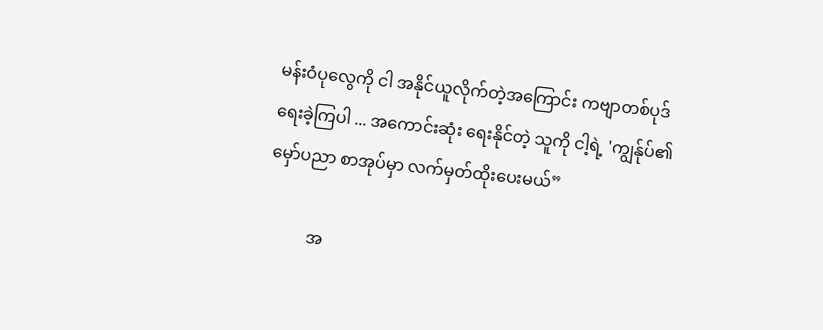မန်းဝံပုလွေကို ငါ အနိုင်ယူလိုက်တဲ့အကြောင်း ကဗျာတစ်ပုဒ် ရေးခဲ့ကြပါ ... အကောင်းဆုံး ရေးနိုင်တဲ့ သူကို ငါ့ရဲ့ 'ကျွန်ုပ်၏မှော်ပညာ စာအုပ်မှာ လက်မှတ်ထိုးပေးမယ်”

          အ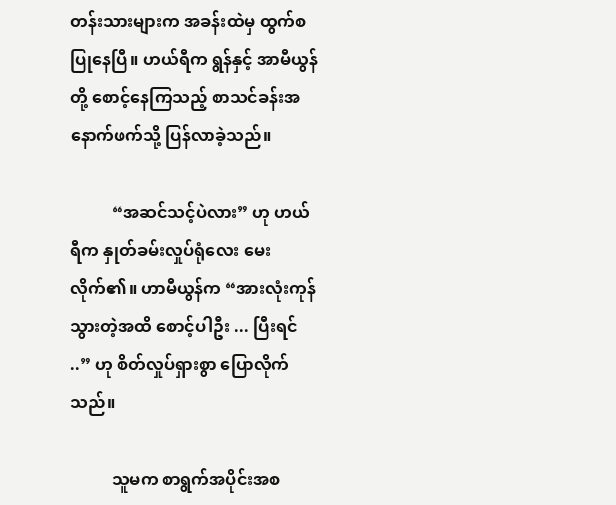တန်းသားများက အခန်းထဲမှ ထွက်စပြုနေပြီ။ ဟယ်ရီက ရွန်နှင့် အာမီယွန်တို့ စောင့်နေကြသည့် စာသင်ခန်းအနောက်ဖက်သို့ ပြန်လာခဲ့သည်။

          “အဆင်သင့်ပဲလား” ဟု ဟယ်ရီက နှုတ်ခမ်းလှုပ်ရုံလေး မေးလိုက်၏။ ဟာမီယွန်က “အားလုံးကုန်သွားတဲ့အထိ စောင့်ပါဦး ... ပြီးရင် ..” ဟု စိတ်လှုပ်ရှားစွာ ပြောလိုက်သည်။

          သူမက စာရွက်အပိုင်းအစ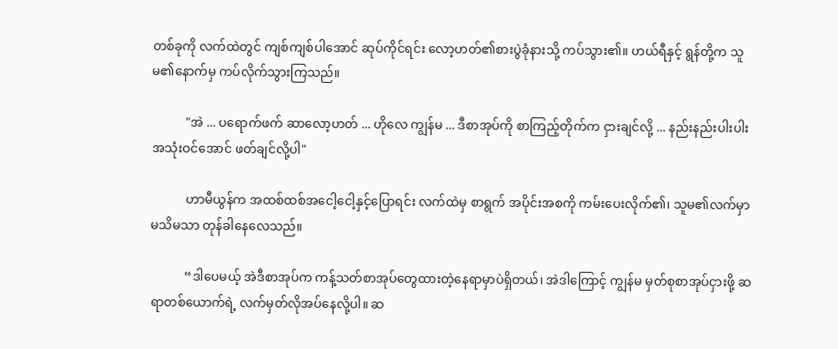တစ်ခုကို လက်ထဲတွင် ကျစ်ကျစ်ပါအောင် ဆုပ်ကိုင်ရင်း လော့ဟတ်၏စားပွဲခုံနားသို့ ကပ်သွား၏။ ဟယ်ရီနှင့် ရွန်တို့က သူမ၏နောက်မှ ကပ်လိုက်သွားကြသည်။

           "အဲ ... ပရောက်ဖက် ဆာလော့ဟတ် ... ဟိုလေ ကျွန်မ ... ဒီစာအုပ်ကို စာကြည့်တိုက်က ငှားချင်လို့ ... နည်းနည်းပါးပါး အသုံးဝင်အောင် ဖတ်ချင်လို့ပါ"

           ဟာမီယွန်က အထစ်ထစ်အငေါ့ငေါ့နှင့်ပြောရင်း လက်ထဲမှ စာရွက် အပိုင်းအစကို ကမ်းပေးလိုက်၏၊ သူမ၏လက်မှာ မသိမသာ တုန်ခါနေလေသည်။

           “ဒါပေမယ့် အဲဒီစာအုပ်က ကန့်သတ်စာအုပ်တွေထားတဲ့နေရာမှာပဲရှိတယ်၊ အဲဒါကြောင့် ကျွန်မ မှတ်စုစာအုပ်ငှားဖို့ ဆရာတစ်ယောက်ရဲ့ လက်မှတ်လိုအပ်နေလို့ပါ။ ဆ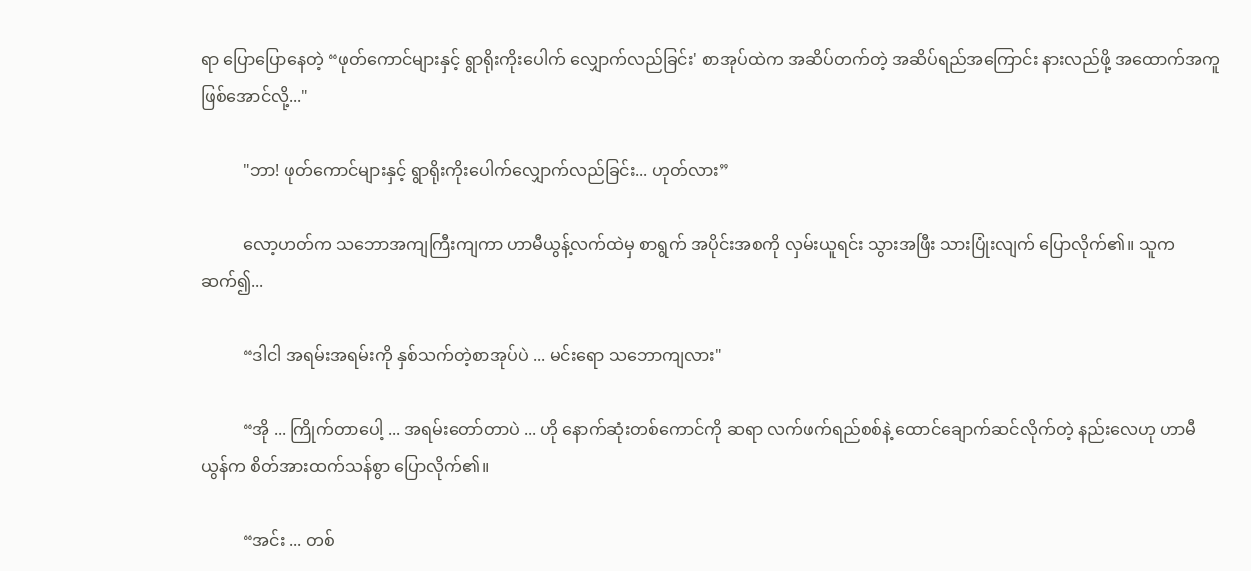ရာ ပြောပြောနေတဲ့ “ဖုတ်ကောင်များနှင့် ရွာရိုးကိုးပေါက် လျှောက်လည်ခြင်း' စာအုပ်ထဲက အဆိပ်တက်တဲ့ အဆိပ်ရည်အကြောင်း နားလည်ဖို့ အထောက်အကူဖြစ်အောင်လို့..."

          "ဘာ! ဖုတ်ကောင်များနှင့် ရွာရိုးကိုးပေါက်လျှောက်လည်ခြင်း... ဟုတ်လား”

          လော့ဟတ်က သဘောအကျကြီးကျကာ ဟာမီယွန့်လက်ထဲမှ စာရွက် အပိုင်းအစကို လှမ်းယူရင်း သွားအဖြီး သားပြုံးလျက် ပြောလိုက်၏။ သူက ဆက်၍...

          “ဒါငါ အရမ်းအရမ်းကို နှစ်သက်တဲ့စာအုပ်ပဲ ... မင်းရော သဘောကျလား"

          “အို ... ကြိုက်တာပေါ့ ... အရမ်းတော်တာပဲ ... ဟို နောက်ဆုံးတစ်ကောင်ကို ဆရာ လက်ဖက်ရည်စစ်နဲ့ ထောင်ချောက်ဆင်လိုက်တဲ့ နည်းလေဟု ဟာမီယွန်က စိတ်အားထက်သန်စွာ ပြောလိုက်၏။

          “အင်း ... တစ်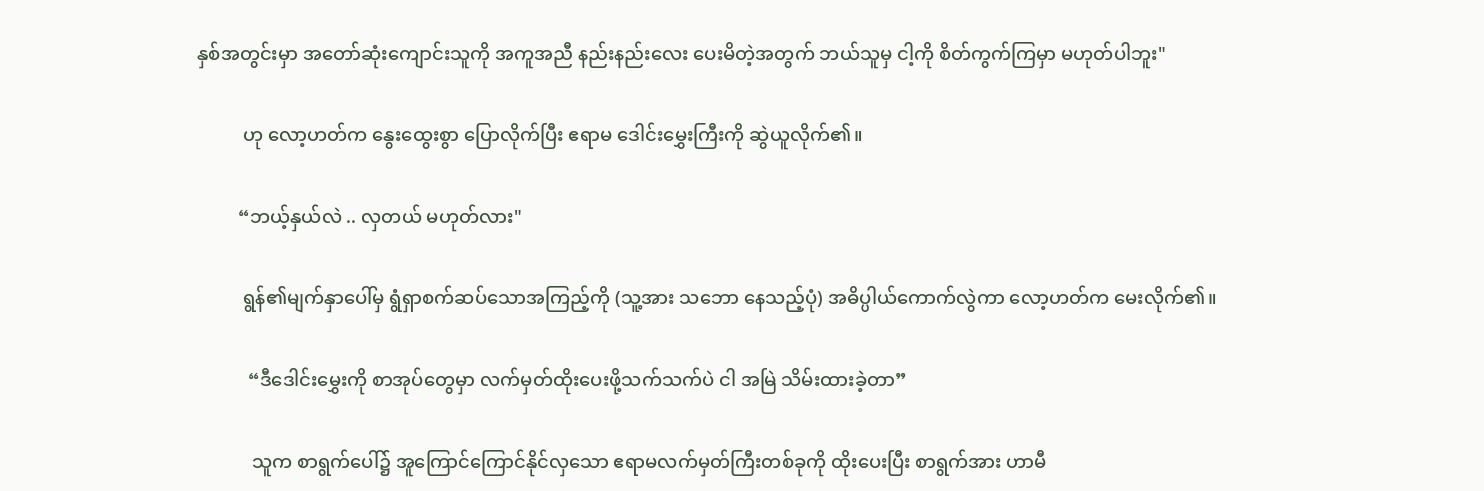နှစ်အတွင်းမှာ အတော်ဆုံးကျောင်းသူကို အကူအညီ နည်းနည်းလေး ပေးမိတဲ့အတွက် ဘယ်သူမှ ငါ့ကို စိတ်ကွက်ကြမှာ မဟုတ်ပါဘူး"

          ဟု လော့ဟတ်က နွေးထွေးစွာ ပြောလိုက်ပြီး ဧရာမ ဒေါင်းမွှေးကြီးကို ဆွဲယူလိုက်၏။

         “ဘယ့်နှယ်လဲ .. လှတယ် မဟုတ်လား"

          ရွန်၏မျက်နှာပေါ်မှ ရွံရှာစက်ဆပ်သောအကြည့်ကို (သူ့အား သဘော နေသည့်ပုံ) အဓိပ္ပါယ်ကောက်လွဲကာ လော့ဟတ်က မေးလိုက်၏။

           “ဒီဒေါင်းမွှေးကို စာအုပ်တွေမှာ လက်မှတ်ထိုးပေးဖို့သက်သက်ပဲ ငါ အမြဲ သိမ်းထားခဲ့တာ”

            သူက စာရွက်ပေါ်၌ အူကြောင်ကြောင်နိုင်လှသော ဧရာမလက်မှတ်ကြီးတစ်ခုကို ထိုးပေးပြီး စာရွက်အား ဟာမီ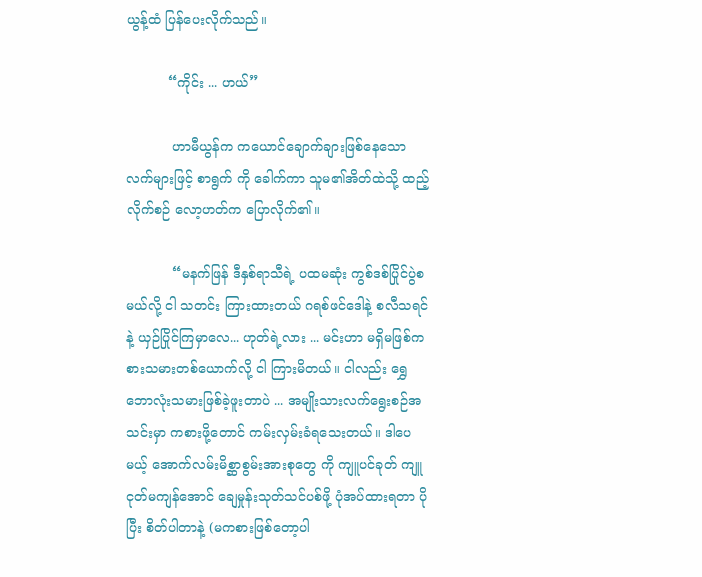ယွန့်ထံ ပြန်ပေးလိုက်သည်။

          “ကိုင်း ... ဟယ်”

           ဟာမီယွန်က ကယောင်ချောက်ချားဖြစ်နေသော လက်များဖြင့် စာရွက် ကို ခေါက်ကာ သူမ၏အိတ်ထဲသို့ ထည့်လိုက်စဉ် လော့ဟတ်က ပြောလိုက်၏။

           “မနက်ဖြန် ဒီနှစ်ရာသီရဲ့ ပထမဆုံး ကွစ်ဒစ်ပြိုင်ပွဲစမယ်လို့ ငါ သတင်း ကြားထားတယ် ဂရစ်ဖင်ဒေါနဲ့ စလီသရင်နဲ့ ယှဉ်ပြိုင်ကြမှာလေ... ဟုတ်ရဲ့လား ... မင်းဟာ မရှိမဖြစ်ကစားသမားတစ်ယောက်လို့ ငါ ကြားမိတယ်။ ငါလည်း ရွှေဘောလုံးသမားဖြစ်ခဲ့ဖူးတာပဲ ... အမျိုးသားလက်ရွေးစဉ်အသင်းမှာ ကစားဖို့တောင် ကမ်းလှမ်းခံရသေးတယ်။ ဒါပေမယ့် အောက်လမ်းမိစ္ဆာစွမ်းအားစုတွေ ကို ကျူပင်ခုတ် ကျူငုတ်မကျန်အောင် ချေမှုန်းသုတ်သင်ပစ်ဖို့ ပုံအပ်ထားရတာ ပိုပြီး စိတ်ပါတာနဲ့ (မကစားဖြစ်တော့ပါ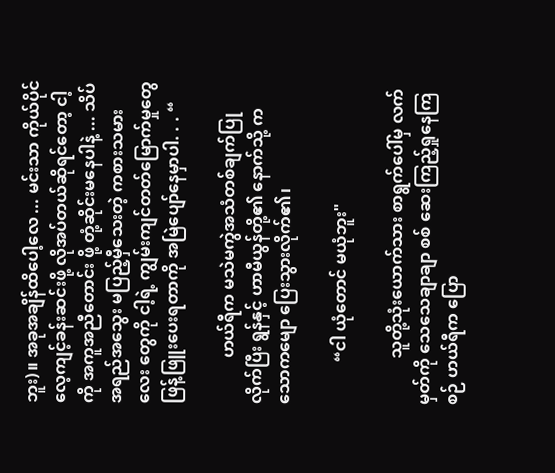ဘူး)။ အခုအချိန်ထိပေါ့လေ ... မင်းသာ ကိုယ်ပိုင်လေ့ကျင့်ခန်းဆင်းဖို့ လိုအပ်တယ်ဆိုရင်တော့ ငါ့ကို အကူအညီတောင်း ဖို့ တုံ့ဆိုင်းမနေပါနဲ့ ... သိပ်အရည်အသွေး မပြည့်မှီသေးတဲ့ ကစားသမားလေး တွေကို ငါ့ရဲ့ ကျွမ်းကျင်တတ်မြောက်မှုတွေ ဖြန့်ဖြူးပေးရတာကို အမြဲပျော်နေမှာပါ. . . “

           ဟယ်ရီက မသဲမကွဲအသံတစ်ချက်ပြုလိုက်ပြီး ရွန်နှင့် ဟာမီယွန်တို့၏ နောက်သို့ ကသောကမျော ပြေးသွားလိုက်၏၊

          “ငါ ယုံတောင် မယုံဘူး"

           သူတို့သုံးယောက်သား စာရွက်ပေါ်မှ လက်မှတ်ကို သေသေချာချာ စစ် ဆေးကြည့်ရှုနေကြစဉ် ဟယ်ရီက ပြော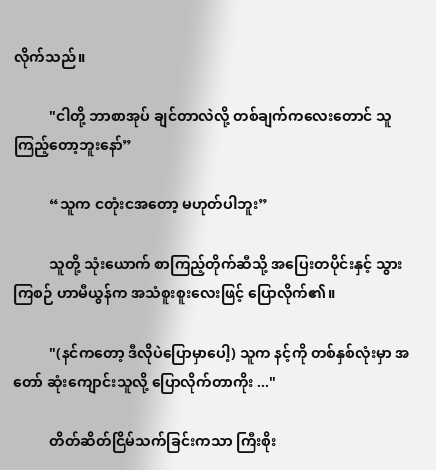လိုက်သည်။

          "ငါတို့ ဘာစာအုပ် ချင်တာလဲလို့ တစ်ချက်ကလေးတောင် သူကြည့်တော့ဘူးနော်”

          “သူက ငတုံးငအတော့ မဟုတ်ပါဘူး”

          သူတို့ သုံးယောက် စာကြည့်တိုက်ဆီသို့ အပြေးတပိုင်းနှင့် သွားကြစဉ် ဟာမီယွန်က အသံစူးစူးလေးဖြင့် ပြောလိုက်၏။

          "(နင်ကတော့ ဒီလိုပဲပြောမှာပေါ့) သူက နင့်ကို တစ်နှစ်လုံးမှာ အတော် ဆုံးကျောင်းသူလို့ ပြောလိုက်တာကိုး ..."

          တိတ်ဆိတ်ငြိမ်သက်ခြင်းကသာ ကြီးစိုး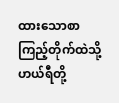ထားသောစာကြည့်တိုက်ထဲသို့ ဟယ်ရီတို့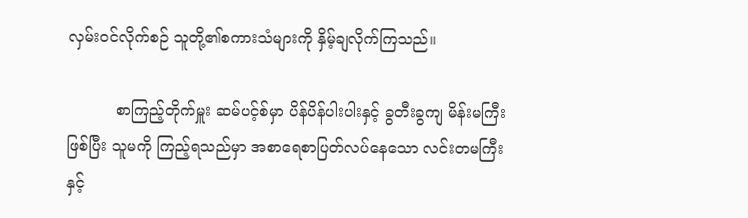လှမ်းဝင်လိုက်စဉ် သူတို့၏စကားသံများကို နှိမ့်ချလိုက်ကြသည်။

          စာကြည့်တိုက်မှူး ဆမ်ပင့်စ်မှာ ပိန်ပိန်ပါးပါးနှင့် ခွတီးခွကျ မိန်းမကြီး ဖြစ်ပြီး သူမကို ကြည့်ရသည်မှာ အစာရေစာပြတ်လပ်နေသော လင်းတမကြီးနှင့်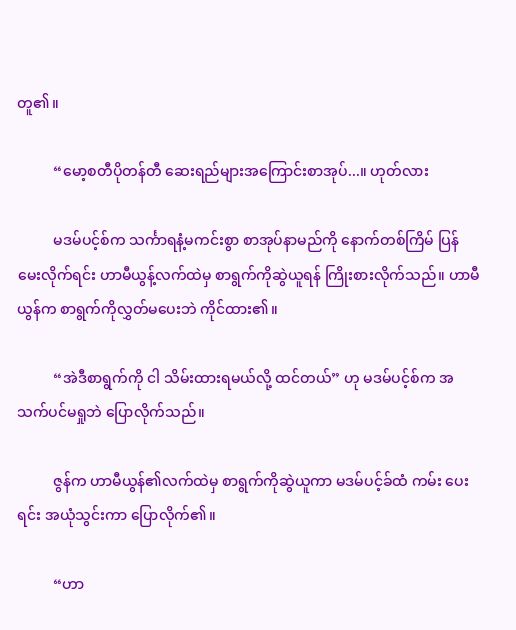တူ၏။

          “မော့စတီပိုတန်တီ ဆေးရည်များအကြောင်းစာအုပ်...။ ဟုတ်လား

          မဒမ်ပင့်စ်က သင်္ကာရနံ့မကင်းစွာ စာအုပ်နာမည်ကို နောက်တစ်ကြိမ် ပြန်မေးလိုက်ရင်း ဟာမီယွန့်လက်ထဲမှ စာရွက်ကိုဆွဲယူရန် ကြိုးစားလိုက်သည်။ ဟာမီယွန်က စာရွက်ကိုလွှတ်မပေးဘဲ ကိုင်ထား၏။

          “အဲဒီစာရွက်ကို ငါ သိမ်းထားရမယ်လို့ ထင်တယ်” ဟု မဒမ်ပင့်စ်က အသက်ပင်မရှုဘဲ ပြောလိုက်သည်။

          ဇွန်က ဟာမီယွန်၏လက်ထဲမှ စာရွက်ကိုဆွဲယူကာ မဒမ်ပင့်ခ်ထံ ကမ်း ပေးရင်း အယုံသွင်းကာ ပြောလိုက်၏။

          “ဟာ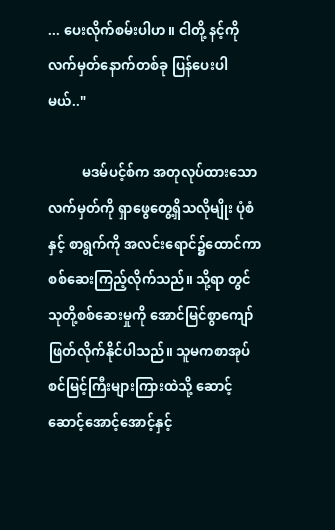... ပေးလိုက်စမ်းပါဟ။ ငါတို့ နင့်ကို လက်မှတ်နောက်တစ်ခု ပြန်ပေးပါမယ်.."

          မဒမ်ပင့်စ်က အတုလုပ်ထားသောလက်မှတ်ကို ရှာဖွေတွေ့ရှိသလိုမျိုး ပုံစံနှင့် စာရွက်ကို အလင်းရောင်၌ထောင်ကာ စစ်ဆေးကြည့်လိုက်သည်။ သို့ရာ တွင် သုတို့စစ်ဆေးမှုကို အောင်မြင်စွာကျော်ဖြတ်လိုက်နိုင်ပါသည်။ သူမကစာအုပ်စင်မြင့်ကြီးများကြားထဲသို့ ဆောင့်ဆောင့်အောင့်အောင့်နှင့်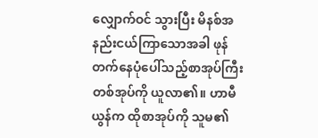လျှောက်ဝင် သွားပြီး မိနစ်အနည်းငယ်ကြာသောအခါ ဖုန်တက်နေပုံပေါ်သည့်စာအုပ်ကြီး တစ်အုပ်ကို ယူလာ၏။ ဟာမီယွန်က ထိုစာအုပ်ကို သူမ၏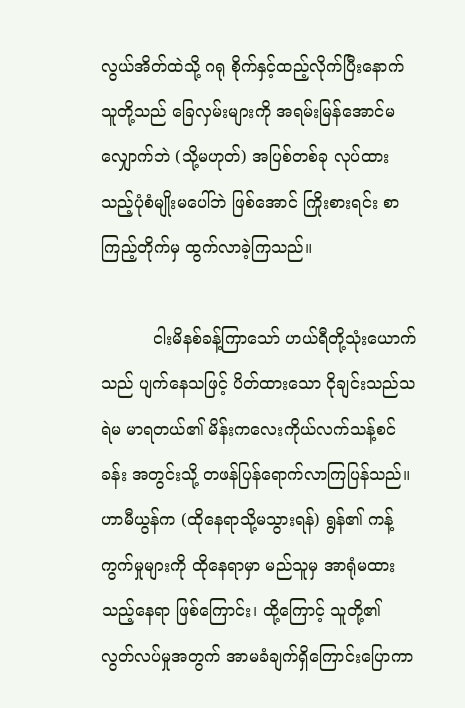လွယ်အိတ်ထဲသို့ ဂရု စိုက်နှင့်ထည့်လိုက်ပြီးနောက် သူတို့သည် ခြေလှမ်းများကို အရမ်းမြန်အောင်မလျှောက်ဘဲ (သို့မဟုတ်) အပြစ်တစ်ခု လုပ်ထားသည့်ပုံစံမျိုးမပေါ်ဘဲ ဖြစ်အောင် ကြိုးစားရင်း စာကြည့်တိုက်မှ ထွက်လာခဲ့ကြသည်။

          ငါးမိနစ်ခန့်ကြာသော် ဟယ်ရီတို့သုံးယောက်သည် ပျက်နေသဖြင့် ပိတ်ထားသော ငိုချင်းသည်သရဲမ မာရတယ်၏ မိန်းကလေးကိုယ်လက်သန့်စင်ခန်း အတွင်းသို့ တဖန်ပြန်ရောက်လာကြပြန်သည်။ ဟာမီယွန်က (ထိုနေရာသို့မသွားရန်) ရွန်၏ ကန့်ကွက်မှုများကို ထိုနေရာမှာ မည်သူမှ အာရုံမထားသည့်နေရာ ဖြစ်ကြောင်း၊ ထို့ကြောင့် သူတို့၏ လွတ်လပ်မှုအတွက် အာမခံချက်ရှိကြောင်းပြောကာ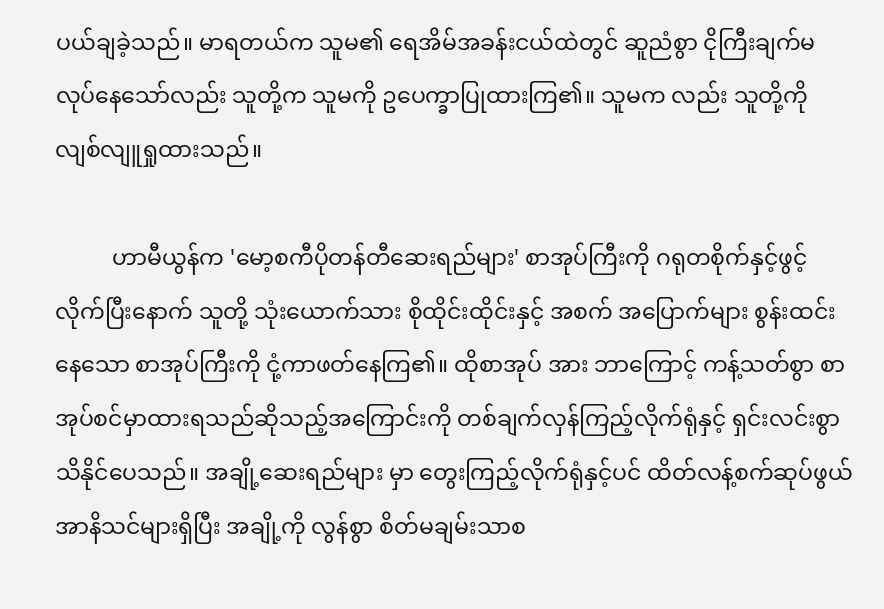ပယ်ချခဲ့သည်။ မာရတယ်က သူမ၏ ရေအိမ်အခန်းငယ်ထဲတွင် ဆူညံစွာ ငိုကြီးချက်မ လုပ်နေသော်လည်း သူတို့က သူမကို ဥပေက္ခာပြုထားကြ၏။ သူမက လည်း သူတို့ကို လျစ်လျူရှုထားသည်။

          ဟာမီယွန်က 'မော့စကီပိုတန်တီဆေးရည်များ' စာအုပ်ကြီးကို ဂရုတစိုက်နှင့်ဖွင့်လိုက်ပြီးနောက် သူတို့ သုံးယောက်သား စိုထိုင်းထိုင်းနှင့် အစက် အပြောက်များ စွန်းထင်းနေသော စာအုပ်ကြီးကို ငုံ့ကာဖတ်နေကြ၏။ ထိုစာအုပ် အား ဘာကြောင့် ကန့်သတ်စွာ စာအုပ်စင်မှာထားရသည်ဆိုသည့်အကြောင်းကို တစ်ချက်လှန်ကြည့်လိုက်ရုံနှင့် ရှင်းလင်းစွာ သိနိုင်ပေသည်။ အချို့ဆေးရည်များ မှာ တွေးကြည့်လိုက်ရုံနှင့်ပင် ထိတ်လန့်စက်ဆုပ်ဖွယ် အာနိသင်များရှိပြီး အချို့ကို လွန်စွာ စိတ်မချမ်းသာစ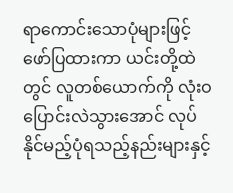ရာကောင်းသောပုံများဖြင့် ဖော်ပြထားကာ ယင်းတို့ထဲတွင် လူတစ်ယောက်ကို လုံးဝပြောင်းလဲသွားအောင် လုပ်နိုင်မည့်ပုံရသည့်နည်းများနှင့်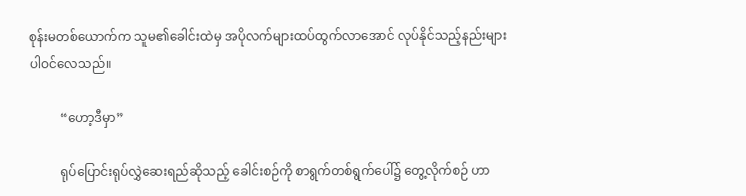စုန်းမတစ်ယောက်က သူမ၏ခေါင်းထဲမှ အပိုလက်များထပ်ထွက်လာအောင် လုပ်နိုင်သည့်နည်းများ ပါဝင်လေသည်။

          “ဟော့ဒီမှာ”

          ရုပ်ပြောင်းရုပ်လွှဲဆေးရည်ဆိုသည့် ခေါင်းစဉ်ကို စာရွက်တစ်ရွက်ပေါ်၌ တွေ့လိုက်စဉ် ဟာ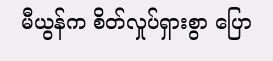မီယွန်က စိတ်လှုပ်ရှားစွာ ပြော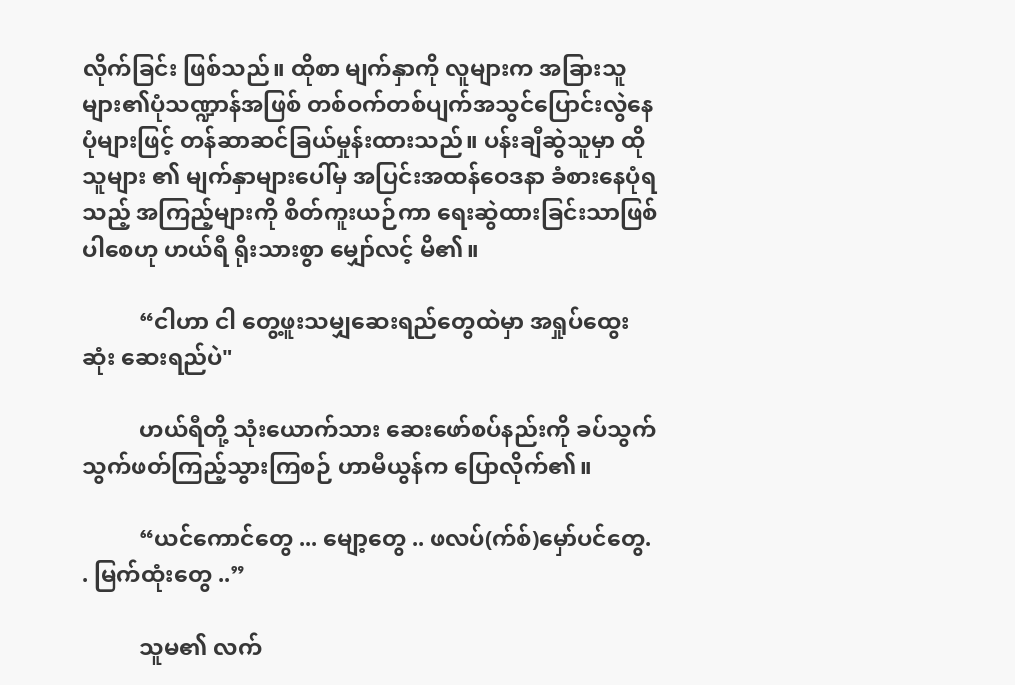လိုက်ခြင်း ဖြစ်သည်။ ထိုစာ မျက်နှာကို လူများက အခြားသူများ၏ပုံသဏ္ဍာန်အဖြစ် တစ်ဝက်တစ်ပျက်အသွင်ပြောင်းလွဲနေပုံများဖြင့် တန်ဆာဆင်ခြယ်မှုန်းထားသည်။ ပန်းချီဆွဲသူမှာ ထိုသူများ ၏ မျက်နှာများပေါ်မှ အပြင်းအထန်ဝေဒနာ ခံစားနေပုံရသည့် အကြည့်များကို စိတ်ကူးယဉ်ကာ ရေးဆွဲထားခြင်းသာဖြစ်ပါစေဟု ဟယ်ရီ ရိုးသားစွာ မျှော်လင့် မိ၏။

          “ငါဟာ ငါ တွေ့ဖူးသမျှဆေးရည်တွေထဲမှာ အရှုပ်ထွေးဆုံး ဆေးရည်ပဲ"

          ဟယ်ရီတို့ သုံးယောက်သား ဆေးဖော်စပ်နည်းကို ခပ်သွက်သွက်ဖတ်ကြည့်သွားကြစဉ် ဟာမီယွန်က ပြောလိုက်၏။

          “ယင်ကောင်တွေ ... မျော့တွေ .. ဖလပ်(က်စ်)မှော်ပင်တွေ. . မြက်ထုံးတွေ ..”

          သူမ၏ လက်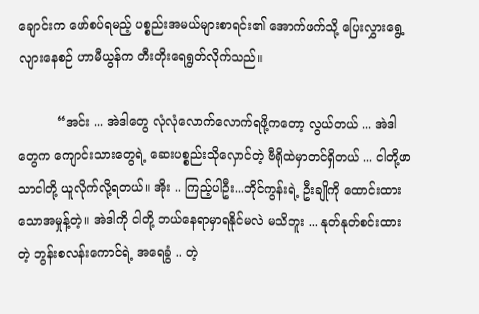ချောင်းက ဖော်စပ်ရမည့် ပစ္စည်းအမယ်များစာရင်း၏ အောက်ဖက်သို့ ပြေးလွှားရွေ့လျားနေစဉ် ဟာမီယွန်က တီးတိုးရေရွတ်လိုက်သည်။

          “အင်း ... အဲဒါတွေ လုံလုံလောက်လောက်ရဖို့ကတော့ လွယ်တယ် ... အဲဒါတွေက ကျောင်းသားတွေရဲ့ ဆေးပစ္စည်းသိုလှောင်တဲ့ ဗီရိုထဲမှာတင်ရှိတယ် ... ငါတို့ဖာသာငါတို့ ယူလိုက်လို့ရတယ်။ အိုး .. ကြည့်ပါဦး...ဘိုင်ကွန်းရဲ့ ဦးချိုကို ထောင်းထားသောအမှုန့်တဲ့။ အဲဒါကို ငါတို့ ဘယ်နေရာမှာရနိုင်မလဲ မသိဘူး ... နုတ်နုတ်စင်းထားတဲ့ ဘွန်းစလန်းကောင်ရဲ့ အရေခွံ .. တဲ့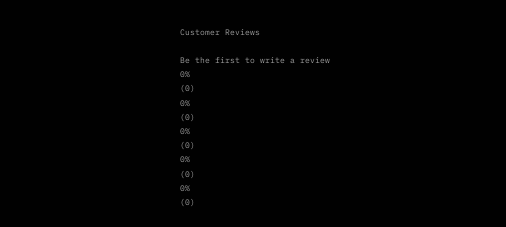Customer Reviews

Be the first to write a review
0%
(0)
0%
(0)
0%
(0)
0%
(0)
0%
(0)